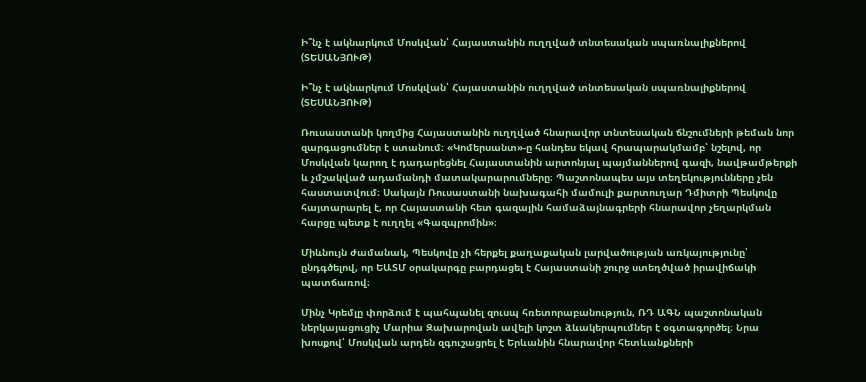Ի՞նչ է ակնարկում Մոսկվան՝ Հայաստանին ուղղված տնտեսական սպառնալիքներով (ՏԵՍԱՆՅՈՒԹ)

Ի՞նչ է ակնարկում Մոսկվան՝ Հայաստանին ուղղված տնտեսական սպառնալիքներով (ՏԵՍԱՆՅՈՒԹ)

Ռուսաստանի կողմից Հայաստանին ուղղված հնարավոր տնտեսական ճնշումների թեման նոր զարգացումներ է ստանում։ «Կոմերսանտ»-ը հանդես եկավ հրապարակմամբ՝ նշելով, որ Մոսկվան կարող է դադարեցնել Հայաստանին արտոնյալ պայմաններով գազի, նավթամթերքի և չմշակված ադամանդի մատակարարումները։ Պաշտոնապես այս տեղեկությունները չեն հաստատվում։ Սակայն Ռուսաստանի նախագահի մամուլի քարտուղար Դմիտրի Պեսկովը հայտարարել է, որ Հայաստանի հետ գազային համաձայնագրերի հնարավոր չեղարկման հարցը պետք է ուղղել «Գազպրոմին»։

Միևնույն ժամանակ, Պեսկովը չի հերքել քաղաքական լարվածության առկայությունը՝ ընդգծելով, որ ԵԱՏՄ օրակարգը բարդացել է Հայաստանի շուրջ ստեղծված իրավիճակի պատճառով։

Մինչ Կրեմլը փորձում է պահպանել զուսպ հռետորաբանություն, ՌԴ ԱԳՆ պաշտոնական ներկայացուցիչ Մարիա Զախարովան ավելի կոշտ ձևակերպումներ է օգտագործել։ Նրա խոսքով՝ Մոսկվան արդեն զգուշացրել է Երևանին հնարավոր հետևանքների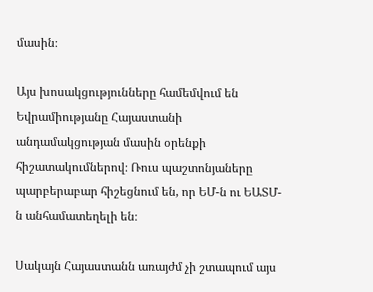մասին։

Այս խոսակցությունները համեմվում են Եվրամիությանը Հայաստանի անդամակցության մասին օրենքի հիշատակումներով։ Ռուս պաշտոնյաները պարբերաբար հիշեցնում են, որ ԵՄ-ն ու ԵԱՏՄ-ն անհամատեղելի են։

Սակայն Հայաստանն առայժմ չի շտապում այս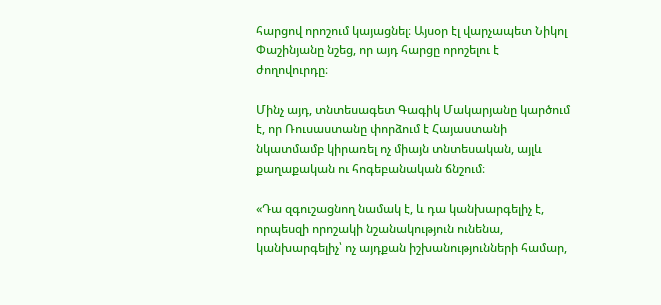հարցով որոշում կայացնել։ Այսօր էլ վարչապետ Նիկոլ Փաշինյանը նշեց, որ այդ հարցը որոշելու է ժողովուրդը։

Մինչ այդ, տնտեսագետ Գագիկ Մակարյանը կարծում է, որ Ռուսաստանը փորձում է Հայաստանի նկատմամբ կիրառել ոչ միայն տնտեսական, այլև քաղաքական ու հոգեբանական ճնշում։

«Դա զգուշացնող նամակ է, և դա կանխարգելիչ է, որպեսզի որոշակի նշանակություն ունենա, կանխարգելիչ՝ ոչ այդքան իշխանությունների համար,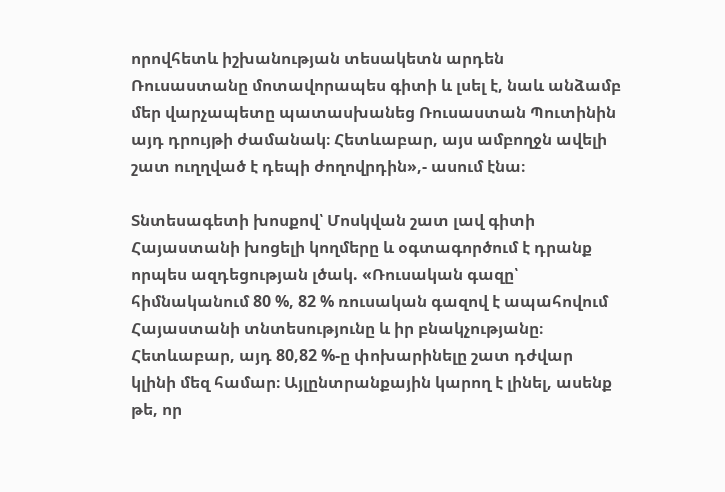որովհետև իշխանության տեսակետն արդեն Ռուսաստանը մոտավորապես գիտի և լսել է, նաև անձամբ մեր վարչապետը պատասխանեց Ռուսաստան Պուտինին այդ դրույթի ժամանակ։ Հետևաբար, այս ամբողջն ավելի շատ ուղղված է դեպի ժողովրդին»,- ասում էնա։

Տնտեսագետի խոսքով՝ Մոսկվան շատ լավ գիտի Հայաստանի խոցելի կողմերը և օգտագործում է դրանք որպես ազդեցության լծակ. «Ռուսական գազը՝ հիմնականում 80 %, 82 % ռուսական գազով է ապահովում Հայաստանի տնտեսությունը և իր բնակչությանը։ Հետևաբար, այդ 80,82 %-ը փոխարինելը շատ դժվար կլինի մեզ համար։ Այլընտրանքային կարող է լինել, ասենք թե, որ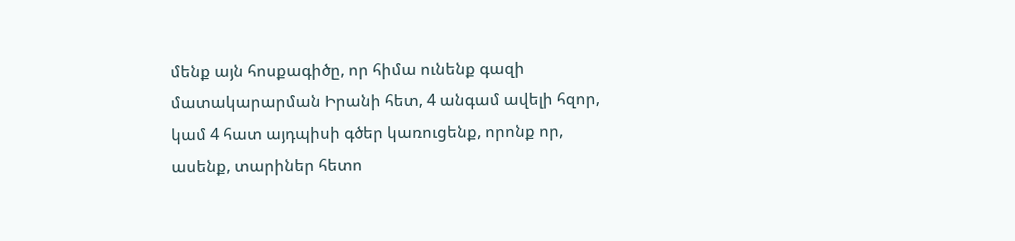մենք այն հոսքագիծը, որ հիմա ունենք գազի մատակարարման Իրանի հետ, 4 անգամ ավելի հզոր, կամ 4 հատ այդպիսի գծեր կառուցենք, որոնք որ, ասենք, տարիներ հետո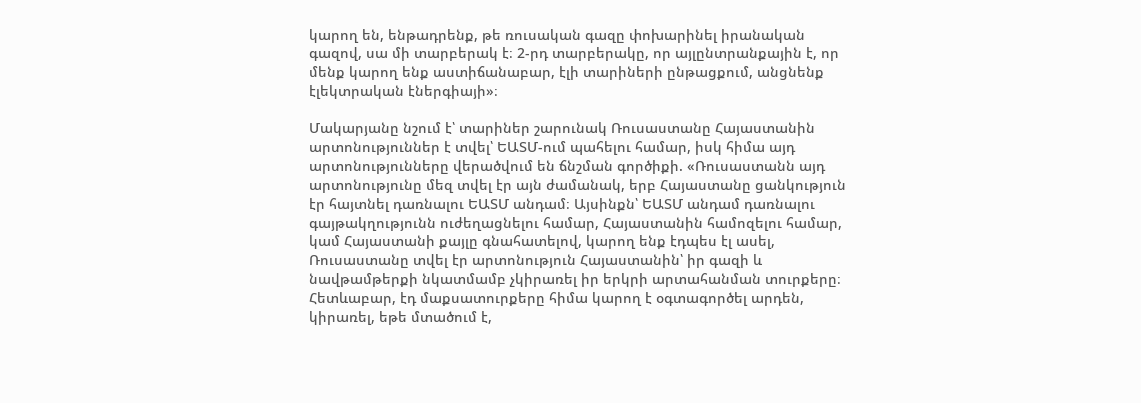կարող են, ենթադրենք, թե ռուսական գազը փոխարինել իրանական գազով, սա մի տարբերակ է։ 2-րդ տարբերակը, որ այլընտրանքային է, որ մենք կարող ենք աստիճանաբար, էլի տարիների ընթացքում, անցնենք էլեկտրական էներգիայի»։

Մակարյանը նշում է՝ տարիներ շարունակ Ռուսաստանը Հայաստանին արտոնություններ է տվել՝ ԵԱՏՄ-ում պահելու համար, իսկ հիմա այդ արտոնությունները վերածվում են ճնշման գործիքի. «Ռուսաստանն այդ արտոնությունը մեզ տվել էր այն ժամանակ, երբ Հայաստանը ցանկություն էր հայտնել դառնալու ԵԱՏՄ անդամ։ Այսինքն՝ ԵԱՏՄ անդամ դառնալու գայթակղությունն ուժեղացնելու համար, Հայաստանին համոզելու համար, կամ Հայաստանի քայլը գնահատելով, կարող ենք էդպես էլ ասել, Ռուսաստանը տվել էր արտոնություն Հայաստանին՝ իր գազի և նավթամթերքի նկատմամբ չկիրառել իր երկրի արտահանման տուրքերը։ Հետևաբար, էդ մաքսատուրքերը հիմա կարող է օգտագործել արդեն, կիրառել, եթե մտածում է,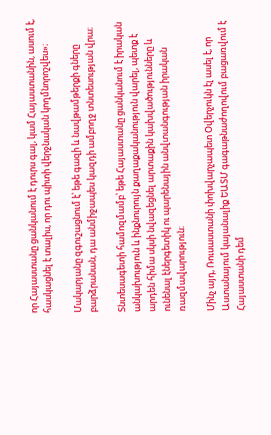որ Հայաստանը ցանկանում է դուրս գալ, կամ Հայաստանին, ասում է, հասկացնել է տալիս, որ դու պիտի վերջնական կողմնորոշվես»։

Մակարյանը զգուշացնում է՝ եթե գազի և նավթամթերքի գները բարձրանան, դա անմիջապես կազդի ամբողջ տնտեսության վրա։

Տնտեսագետի համոզմամբ՝ եթե Հայաստանը ցանկանում է իրական անկախություն և ինքնուրույն քաղաքականություն վարել, պետք է արդեն հիմա սկսի նվազեցնել արտաքին կախվածությունները և ունենալ էներգետիկ ու պարենային անվտանգության իրական ռազմավարություն։

Մինչ այդ, Ռուսաստանի փոխվարչապետ Օվերչուկն էլ ասել է, որ Աստանայում կայանալիք ԵԱՏՄ գագաթնաժողովում բացառվում է Հայաստանի դեմ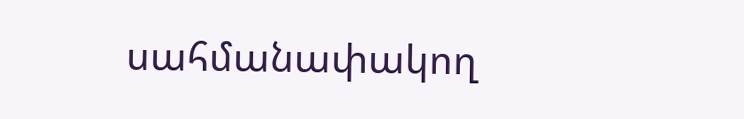սահմանափակող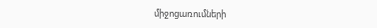միջոցառումների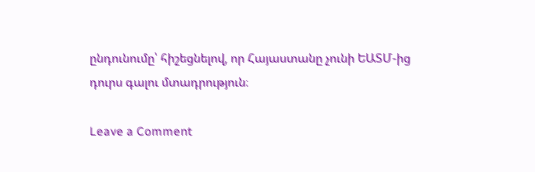ընդունումը՝ հիշեցնելով, որ Հայաստանը չունի ԵԱՏՄ-ից դուրս գալու մտադրություն։

Leave a Comment